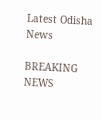Latest Odisha News

BREAKING NEWS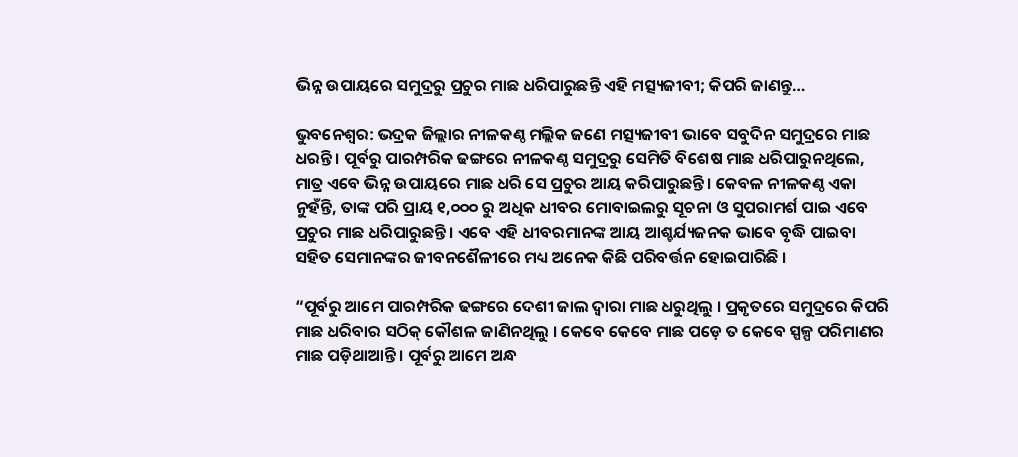ଭିନ୍ନ ଉପାୟରେ ସମୁଦ୍ରରୁ ପ୍ରଚୁର ମାଛ ଧରିପାରୁଛନ୍ତି ଏହି ମତ୍ସ୍ୟଜୀବୀ; କିପରି ଜାଣନ୍ତୁ…

ଭୁବନେଶ୍ୱର: ଭଦ୍ରକ ଜିଲ୍ଲାର ନୀଳକଣ୍ଠ ମଲ୍ଲିକ ଜଣେ ମତ୍ସ୍ୟଜୀବୀ ଭାବେ ସବୁଦିନ ସମୁଦ୍ରରେ ମାଛ ଧରନ୍ତି । ପୂର୍ବରୁ ପାରମ୍ପରିକ ଢଙ୍ଗରେ ନୀଳକଣ୍ଠ ସମୁଦ୍ରରୁ ସେମିତି ବିଶେଷ ମାଛ ଧରିପାରୁନଥିଲେ, ମାତ୍ର ଏବେ ଭିନ୍ନ ଉପାୟରେ ମାଛ ଧରି ସେ ପ୍ରଚୁର ଆୟ କରିପାରୁଛନ୍ତି । କେବଳ ନୀଳକଣ୍ଠ ଏକା ନୁହଁନ୍ତି, ତାଙ୍କ ପରି ପ୍ରାୟ ୧,୦୦୦ ରୁ ଅଧିକ ଧୀବର ମୋବାଇଲରୁ ସୂଚନା ଓ ସୁପରାମର୍ଶ ପାଇ ଏବେ ପ୍ରଚୁର ମାଛ ଧରିପାରୁଛନ୍ତି । ଏବେ ଏହି ଧୀବରମାନଙ୍କ ଆୟ ଆଶ୍ଚର୍ଯ୍ୟଜନକ ଭାବେ ବୃଦ୍ଧି ପାଇବା ସହିତ ସେମାନଙ୍କର ଜୀବନଶୈଳୀରେ ମଧ୍ୟ ଅନେକ କିଛି ପରିବର୍ତ୍ତନ ହୋଇପାରିଛି ।

“ପୂର୍ବରୁ ଆମେ ପାରମ୍ପରିକ ଢଙ୍ଗରେ ଦେଶୀ ଜାଲ ଦ୍ୱାରା ମାଛ ଧରୁଥିଲୁ । ପ୍ରକୃତରେ ସମୁଦ୍ରରେ କିପରି ମାଛ ଧରିବାର ସଠିକ୍ କୌଶଳ ଜାଣିନଥିଲୁ । କେବେ କେବେ ମାଛ ପଡ଼େ ତ କେବେ ସ୍ପଳ୍ପ ପରିମାଣର ମାଛ ପଡ଼ିଥାଆନ୍ତି । ପୂର୍ବରୁ ଆମେ ଅନ୍ଧ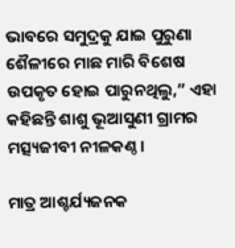ଭାବରେ ସମୁଦ୍ରକୁ ଯାଇ ପୁରୁଣା ଶୈଳୀରେ ମାଛ ମାରି ବିଶେଷ ଉପକୃତ ହୋଇ ପାରୁନଥିଲୁ,” ଏହା କହିଛନ୍ତି ଶାଶୁ ଭୂଆସୁଣୀ ଗ୍ରାମର ମତ୍ସ୍ୟଜୀବୀ ନୀଳକଣ୍ଠ ।

ମାତ୍ର ଆଶ୍ଚର୍ଯ୍ୟଜନକ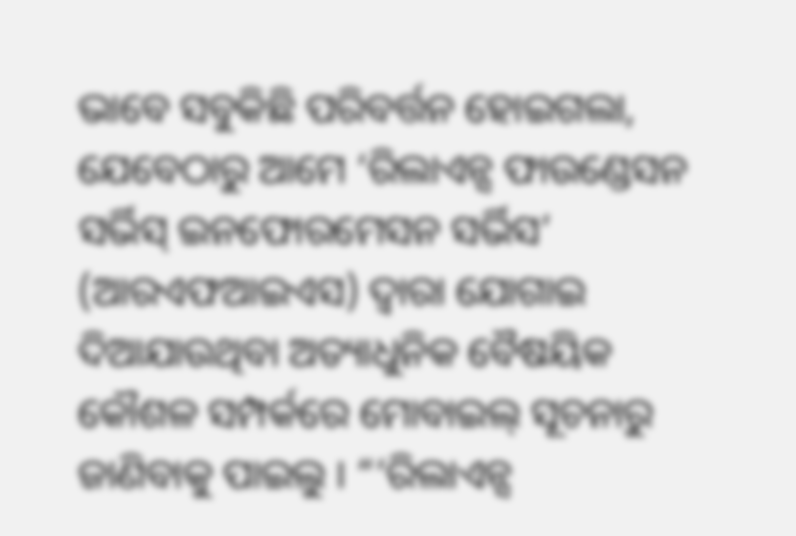ଭାବେ ସବୁକିଛି ପରିବର୍ତ୍ତନ ହୋଇଗଲା, ଯେବେଠାରୁ ଆମେ ‘ରିଲାଏନ୍ସ ଫାଉଣ୍ଡେସନ ସର୍ଭିସ୍ ଇନଫୋରମେସନ ସର୍ଭିସ’ (ଆରଏଫଆଇଏସ) ଦ୍ୱାରା ଯୋଗାଇ ଦିଆଯାଉଥିବା ଅତ୍ୟାଧୁନିକ ବୈଷୟିକ କୌଶଳ ସମ୍ପର୍କରେ ମୋବାଇଲ୍ ସୂଚନାରୁ ଜାଣିବାକୁ ପାଇଲୁ । “‘ରିଲାଏନ୍ସ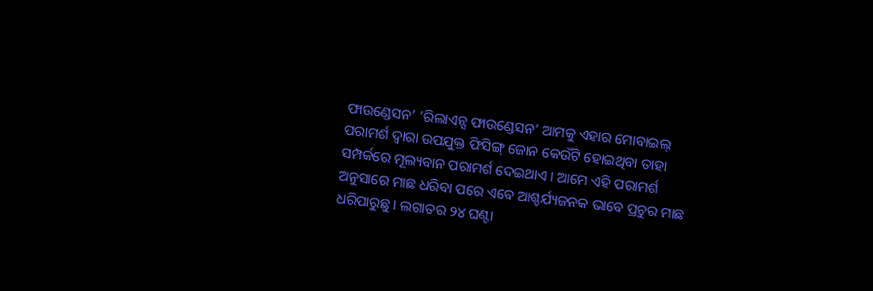ଫାଉଣ୍ଡେସନ’ ‘ରିଲାଏନ୍ସ ଫାଉଣ୍ଡେସନ’ ଆମକୁ ଏହାର ମୋବାଇଲ୍ ପରାମର୍ଶ ଦ୍ୱାରା ଉପଯୁକ୍ତ ଫିସିଙ୍ଗ୍ ଜୋନ କେଉଁଟି ହୋଇଥିବା ତାହା ସମ୍ପର୍କରେ ମୂଲ୍ୟବାନ ପରାମର୍ଶ ଦେଇଥାଏ । ଆମେ ଏହି ପରାମର୍ଶ ଅନୁସାରେ ମାଛ ଧରିବା ପରେ ଏବେ ଆଶ୍ଚର୍ଯ୍ୟଜନକ ଭାବେ ପ୍ରଚୁର ମାଛ ଧରିପାରୁଛୁ । ଲଗାତର ୨୪ ଘଣ୍ଟା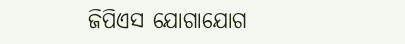ଜିପିଏସ ଯୋଗାଯୋଗ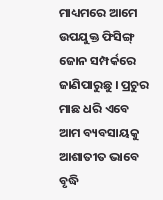ମାଧ୍ୟମରେ ଆମେ ଉପଯୁକ୍ତ ଫିସିଙ୍ଗ୍ ଜୋନ ସମ୍ପର୍କରେ ଜାଣିପାରୁଛୁ । ପ୍ରଚୁର ମାଛ ଧରି ଏବେ ଆମ ବ୍ୟବସାୟକୁ ଆଶାତୀତ ଭାବେ ବୃଦ୍ଧି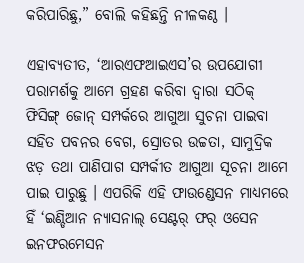କରିପାରିଛୁ,” ବୋଲି କହିଛନ୍ତି ନୀଳକଣ୍ଠ ।

ଏହାବ୍ୟତୀତ, ‘ଆରଏଫଆଇଏସ’ର ଉପଯୋଗୀ ପରାମର୍ଶକୁ ଆମେ ଗ୍ରହଣ କରିବା ଦ୍ୱାରା ସଠିକ୍ ଫିସିଙ୍ଗ୍ ଜୋନ୍ ସମ୍ପର୍କରେ ଆଗୁଆ ସୁଚନା ପାଇବା ସହିତ ପବନର ବେଗ, ସ୍ରୋତର ଉଚ୍ଚତା, ସାମୁଦ୍ରିକ ଝଡ଼ ତଥା ପାଣିପାଗ ସମ୍ପର୍କୀତ ଆଗୁଆ ସୂଚନା ଆମେ ପାଇ ପାରୁଛୁ । ଏପରିକି ଏହି ଫାଉଣ୍ଡେସନ ମାଧ୍ୟମରେ ହିଁ ‘ଇଣ୍ଡିଆନ ନ୍ୟାସନାଲ୍ ସେଣ୍ଟର୍ ଫର୍ ଓସେନ ଇନଫରମେସନ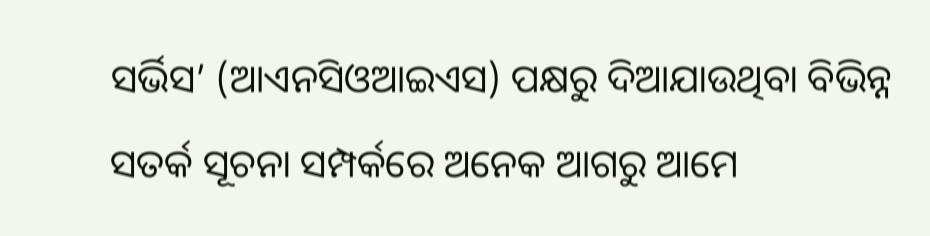ସର୍ଭିସ’ (ଆଏନସିଓଆଇଏସ) ପକ୍ଷରୁ ଦିଆଯାଉଥିବା ବିଭିନ୍ନ ସତର୍କ ସୂଚନା ସମ୍ପର୍କରେ ଅନେକ ଆଗରୁ ଆମେ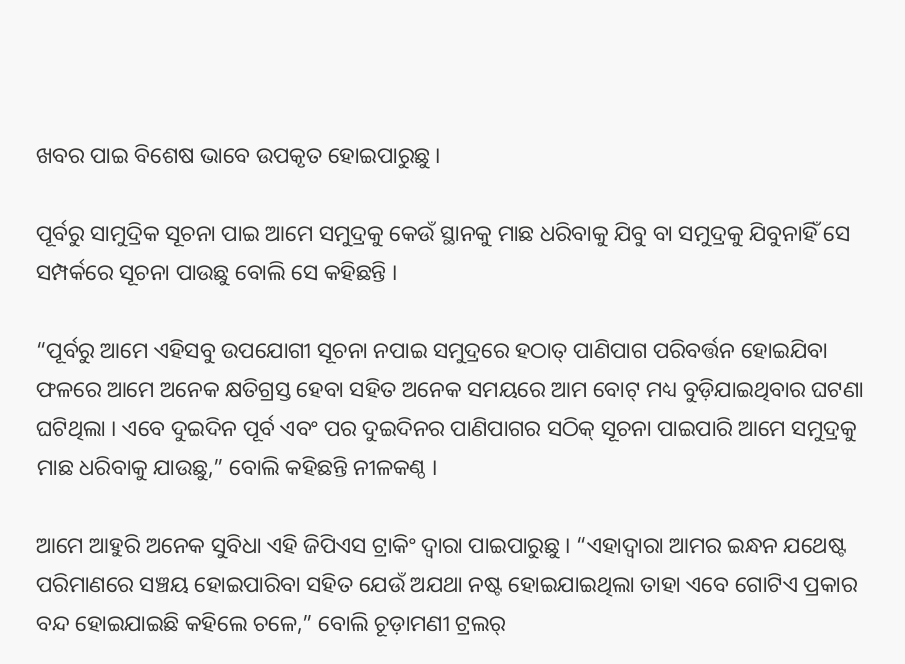ଖବର ପାଇ ବିଶେଷ ଭାବେ ଉପକୃତ ହୋଇପାରୁଛୁ ।

ପୂର୍ବରୁ ସାମୁଦ୍ରିକ ସୂଚନା ପାଇ ଆମେ ସମୁଦ୍ରକୁ କେଉଁ ସ୍ଥାନକୁ ମାଛ ଧରିବାକୁ ଯିବୁ ବା ସମୁଦ୍ରକୁ ଯିବୁନାହିଁ ସେ ସମ୍ପର୍କରେ ସୂଚନା ପାଉଛୁ ବୋଲି ସେ କହିଛନ୍ତି ।

“ପୂର୍ବରୁ ଆମେ ଏହିସବୁ ଉପଯୋଗୀ ସୂଚନା ନପାଇ ସମୁଦ୍ରରେ ହଠାତ୍ ପାଣିପାଗ ପରିବର୍ତ୍ତନ ହୋଇଯିବା ଫଳରେ ଆମେ ଅନେକ କ୍ଷତିଗ୍ରସ୍ତ ହେବା ସହିତ ଅନେକ ସମୟରେ ଆମ ବୋଟ୍ ମଧ୍ୟ ବୁଡ଼ିଯାଇଥିବାର ଘଟଣା ଘଟିଥିଲା । ଏବେ ଦୁଇଦିନ ପୂର୍ବ ଏବଂ ପର ଦୁଇଦିନର ପାଣିପାଗର ସଠିକ୍ ସୂଚନା ପାଇପାରି ଆମେ ସମୁଦ୍ରକୁ ମାଛ ଧରିବାକୁ ଯାଉଛୁ,” ବୋଲି କହିଛନ୍ତି ନୀଳକଣ୍ଠ ।

ଆମେ ଆହୁରି ଅନେକ ସୁବିଧା ଏହି ଜିପିଏସ ଟ୍ରାକିଂ ଦ୍ୱାରା ପାଇପାରୁଛୁ । “ଏହାଦ୍ୱାରା ଆମର ଇନ୍ଧନ ଯଥେଷ୍ଟ ପରିମାଣରେ ସଞ୍ଚୟ ହୋଇପାରିବା ସହିତ ଯେଉଁ ଅଯଥା ନଷ୍ଟ ହୋଇଯାଇଥିଲା ତାହା ଏବେ ଗୋଟିଏ ପ୍ରକାର ବନ୍ଦ ହୋଇଯାଇଛି କହିଲେ ଚଳେ,” ବୋଲି ଚୂଡ଼ାମଣୀ ଟ୍ରଲର୍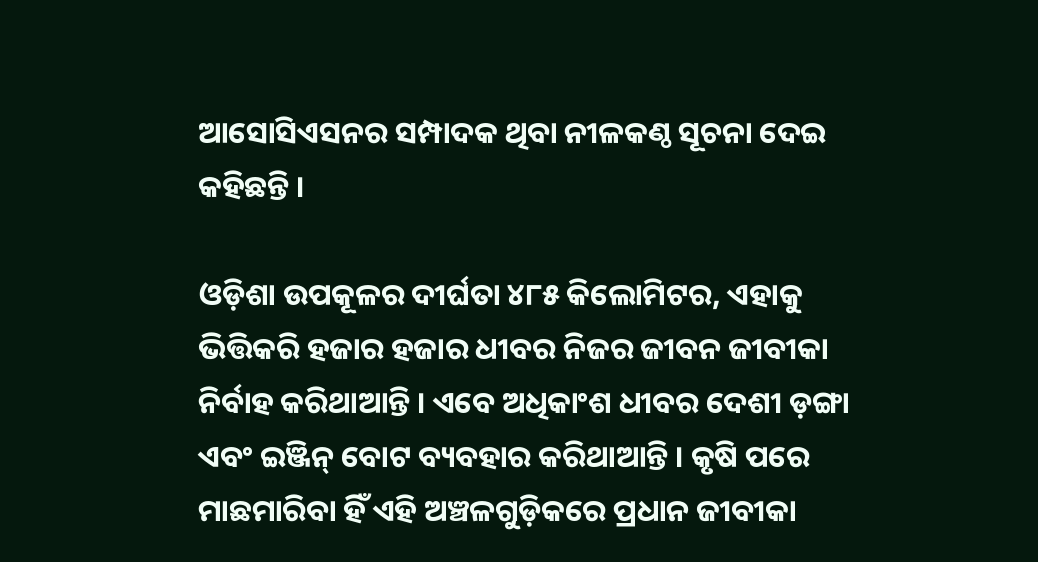ଆସୋସିଏସନର ସମ୍ପାଦକ ଥିବା ନୀଳକଣ୍ଠ ସୂଚନା ଦେଇ କହିଛନ୍ତି ।

ଓଡ଼ିଶା ଉପକୂଳର ଦୀର୍ଘତା ୪୮୫ କିଲୋମିଟର, ଏହାକୁ ଭିତ୍ତିକରି ହଜାର ହଜାର ଧୀବର ନିଜର ଜୀବନ ଜୀବୀକା ନିର୍ବାହ କରିଥାଆନ୍ତି । ଏବେ ଅଧିକାଂଶ ଧୀବର ଦେଶୀ ଡ଼ଙ୍ଗା ଏବଂ ଇଞ୍ଜିନ୍ ବୋଟ ବ୍ୟବହାର କରିଥାଆନ୍ତି । କୃଷି ପରେ ମାଛମାରିବା ହିଁ ଏହି ଅଞ୍ଚଳଗୁଡ଼ିକରେ ପ୍ରଧାନ ଜୀବୀକା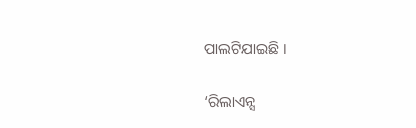ପାଲଟିଯାଇଛି ।

‘ରିଲାଏନ୍ସ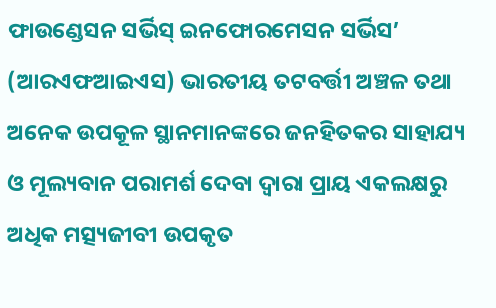ଫାଉଣ୍ଡେସନ ସର୍ଭିସ୍ ଇନଫୋରମେସନ ସର୍ଭିସ’ (ଆରଏଫଆଇଏସ) ଭାରତୀୟ ତଟବର୍ତ୍ତୀ ଅଞ୍ଚଳ ତଥା ଅନେକ ଉପକୂଳ ସ୍ଥାନମାନଙ୍କରେ ଜନହିତକର ସାହାଯ୍ୟ ଓ ମୂଲ୍ୟବାନ ପରାମର୍ଶ ଦେବା ଦ୍ୱାରା ପ୍ରାୟ ଏକଲକ୍ଷରୁ ଅଧିକ ମତ୍ସ୍ୟଜୀବୀ ଉପକୃତ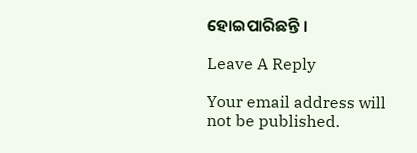ହୋଇପାରିଛନ୍ତି ।

Leave A Reply

Your email address will not be published.